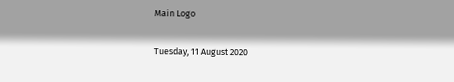Main Logo

Tuesday, 11 August 2020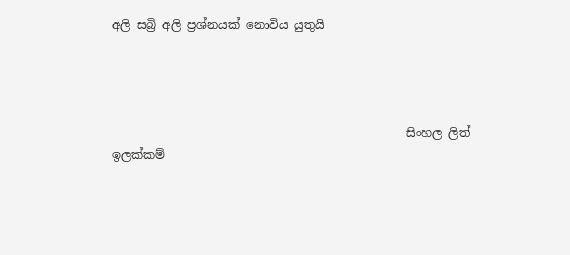අලි සබ්‍රි අලි ප්‍රශ්නයක් නොවිය යුතුයි




                                                 සිංහල ලිත් ඉලක්කම්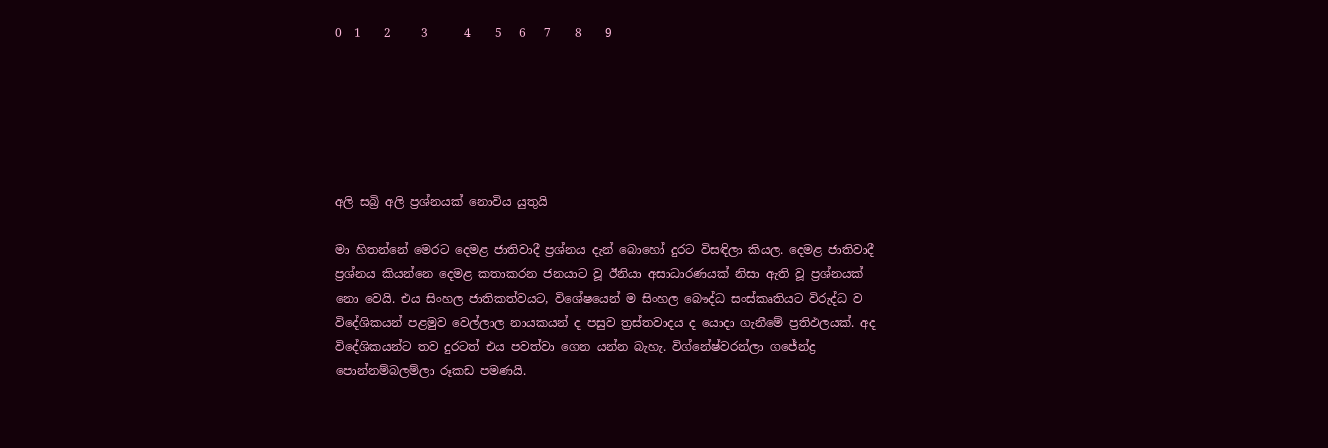0  1    2     3      4    5   6   7    8    9






අලි සබ්‍රි අලි ප්‍රශ්නයක් නොවිය යුතුයි

මා හිතන්නේ මෙරට දෙමළ ජාතිවාදී ප්‍රශ්නය දැන් බොහෝ දුරට විසඳිලා කියල. දෙමළ ජාතිවාදී ප්‍රශ්නය කියන්නෙ දෙමළ කතාකරන ජනයාට වූ ඊනියා අසාධාරණයක් නිසා ඇති වූ ප්‍රශ්නයක් නො වෙයි. එය සිංහල ජාතිකත්වයට, විශේෂයෙන් ම සිංහල බෞද්ධ සංස්කෘතියට විරුද්ධ ව විදේශිකයන් පළමුව වෙල්ලාල නායකයන් ද පසුව ත්‍රස්තවාදය ද යොදා ගැනීමේ ප්‍රතිඵලයක්. අද විදේශිකයන්ට තව දුරටත් එය පවත්වා ගෙන යන්න බැහැ. විග්නේෂ්වරන්ලා ගජේන්ද්‍ර පොන්නම්බලම්ලා රූකඩ පමණයි.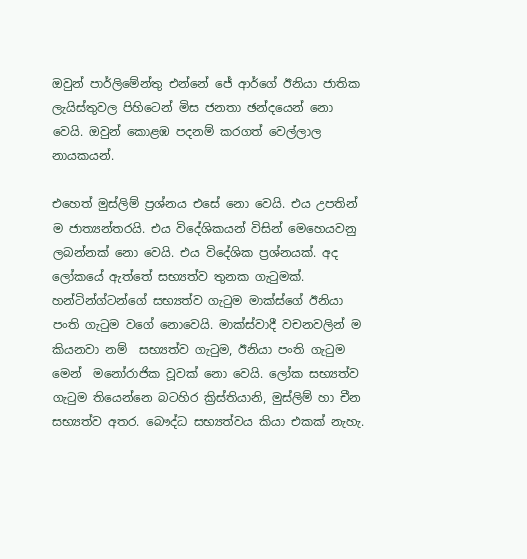ඔවුන් පාර්ලිමේන්තු එන්නේ ජේ ආර්ගේ ඊනියා ජාතික ලැයිස්තුවල පිහිටෙන් මිස ජනතා ඡන්දයෙන් නො වෙයි. ඔවුන් කොළඹ පදනම් කරගත් වෙල්ලාල නායකයන්.

එහෙත් මුස්ලිම් ප්‍රශ්නය එසේ නො වෙයි. එය උපතින් ම ජාත්‍යන්තරයි. එය විදේශිකයන් විසින් මෙහෙයවනු ලබන්නක් නො වෙයි. එය විදේශික ප්‍රශ්නයක්. අද ලෝකයේ ඇත්තේ සභ්‍යත්ව තුනක ගැටුමක්. හන්ටින්ග්ටන්ගේ සභ්‍යත්ව ගැටුම මාක්ස්ගේ ඊනියා පංති ගැටුම වගේ නොවෙයි. මාක්ස්වාදී වචනවලින් ම කියනවා නම්  සභ්‍යත්ව ගැටුම, ඊනියා පංති ගැටුම මෙන්  මනෝරාජික වූවක් නො වෙයි. ලෝක සභ්‍යත්ව ගැටුම තියෙන්නෙ බටහිර ක්‍රිස්තියානි, මුස්ලිම් හා චීන සභ්‍යත්ව අතර. බෞද්ධ සභ්‍යත්වය කියා එකක් නැහැ.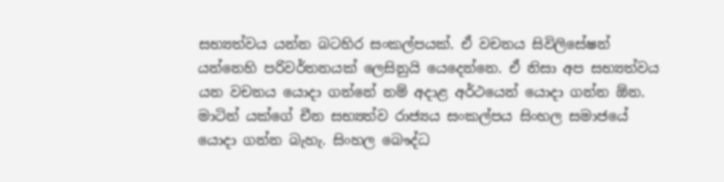සභ්‍යත්වය යන්න බටහිර සංකල්පයක්. ඒ වචනය සිවිලිසේෂන් යන්නෙහි පරිවර්තනයක් ලෙසිනුයි යෙදෙන්නෙ. ඒ නිසා අප සභ්‍යත්වය යන වචනය යොදා ගන්නේ නම් අදාළ අර්ථයෙන් යොදා ගන්න ඕන. මාටින් යක්ගේ චීන සභ්‍යත්ව රාජ්‍යය සංකල්පය සිංහල සමාජයේ යොදා ගන්න බැහැ. සිංහල බෞද්ධ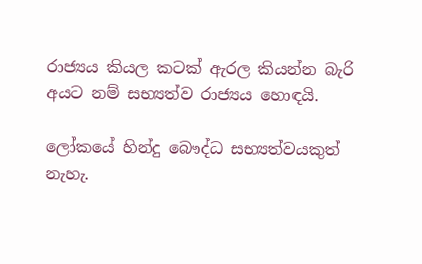රාජ්‍යය කියල කටක් ඇරල කියන්න බැරි අයට නම් සභ්‍යත්ව රාජ්‍යය හොඳයි.

ලෝකයේ හින්දු බෞද්ධ සභ්‍යත්වයකුත් නැහැ.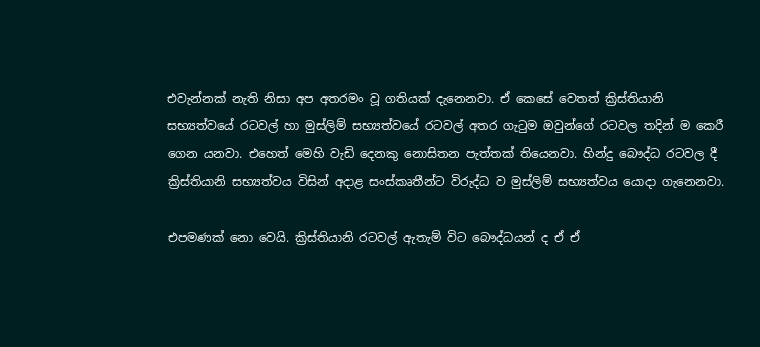එවැන්නක් නැති නිසා අප අතරමං වූ ගතියක් දැනෙනවා. ඒ කෙසේ වෙතත් ක්‍රිස්තියානි සභ්‍යත්වයේ රටවල් හා මුස්ලිම් සභ්‍යත්වයේ රටවල් අතර ගැටුම ඔවුන්ගේ රටවල තදින් ම කෙරී ගෙන යනවා. එහෙත් මෙහි වැඩි දෙනකු නොසිතන පැත්තක් තියෙනවා. හින්දු බෞද්ධ රටවල දී ක්‍රිස්තියානි සභ්‍යත්වය විසින් අදාළ සංස්කෘතීන්ට විරුද්ධ ව මුස්ලිම් සභ්‍යත්වය යොදා ගැනෙනවා.

එපමණක් නො වෙයි. ක්‍රිස්තියානි රටවල් ඇතැම් විට බෞද්ධයන් ද ඒ ඒ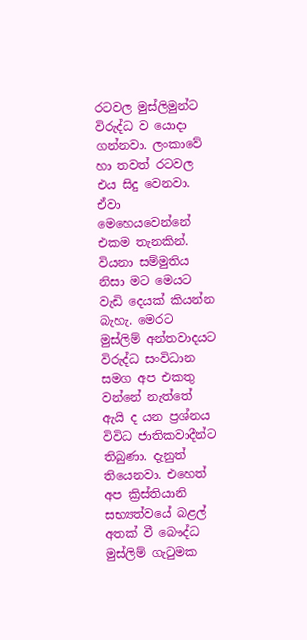රටවල මුස්ලිමුන්ට විරුද්ධ ව යොදා ගන්නවා. ලංකාවේ හා තවත් රටවල එය සිදු වෙනවා. ඒවා මෙහෙයවෙන්නේ එකම තැනකින්. වියනා සම්මුතිය නිසා මට මෙයට වැඩි දෙයක් කියන්න බැහැ. මෙරට මුස්ලිම් අන්තවාදයට විරුද්ධ සංවිධාන සමග අප එකතු වන්නේ නැත්තේ ඇයි ද යන ප්‍රශ්නය විවිධ ජාතිකවාදීන්ට තිබුණා. දැනුත් තියෙනවා. එහෙත් අප ක්‍රිස්තියානි සභ්‍යත්වයේ බළල් අතක් වී බෞද්ධ මුස්ලිම් ගැටුමක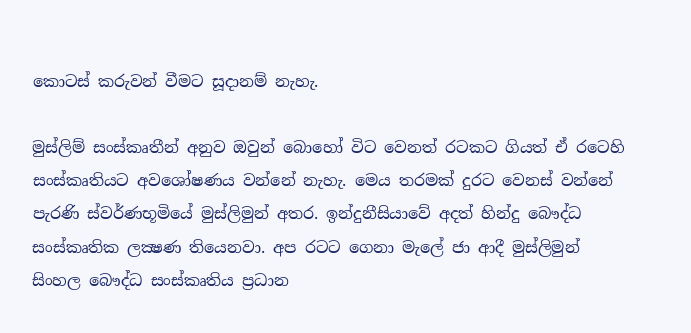කොටස් කරුවන් වීමට සූදානම් නැහැ.

මුස්ලිම් සංස්කෘතීන් අනුව ඔවුන් බොහෝ විට වෙනත් රටකට ගියත් ඒ රටෙහි සංස්කෘතියට අවශෝෂණය වන්නේ නැහැ. මෙය තරමක් දුරට වෙනස් වන්නේ පැරණි ස්වර්ණභූමියේ මුස්ලිමුන් අතර. ඉන්දුනීසියාවේ අදත් හින්දු බෞද්ධ සංස්කෘතික ලක්‍ෂණ තියෙනවා. අප රටට ගෙනා මැලේ ජා ආදී මුස්ලිමුන් සිංහල බෞද්ධ සංස්කෘතිය ප්‍රධාන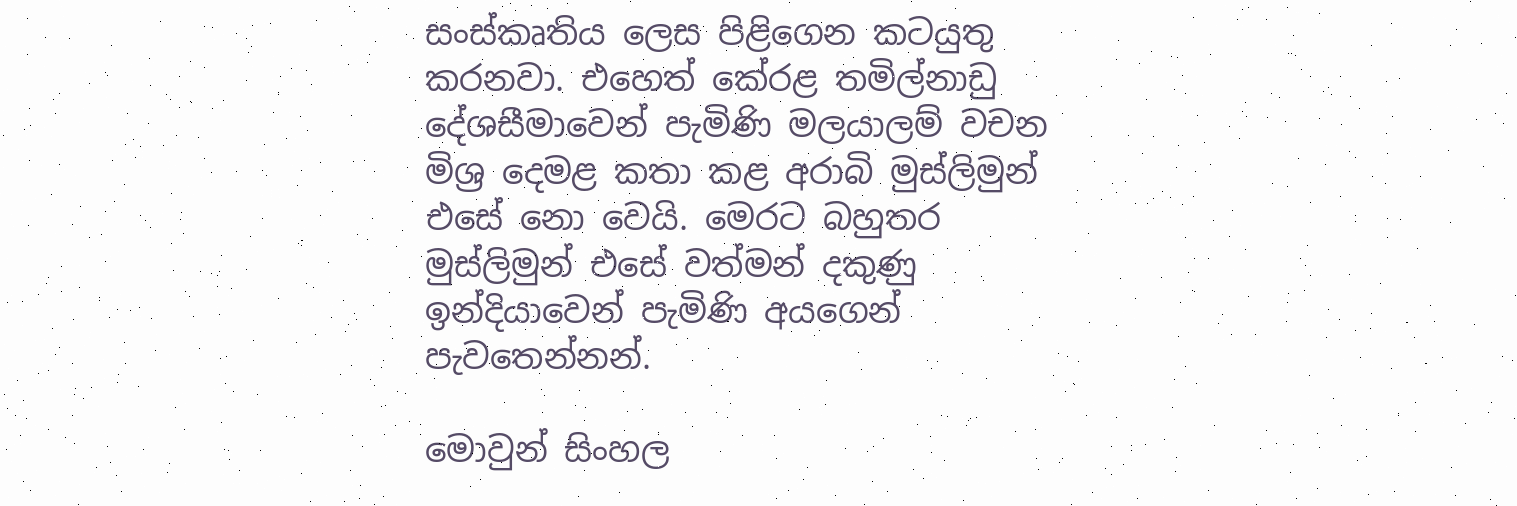සංස්කෘතිය ලෙස පිළිගෙන කටයුතු කරනවා. එහෙත් කේරළ තමිල්නාඩු දේශසීමාවෙන් පැමිණි මලයාලම් වචන මිශ්‍ර දෙමළ කතා කළ අරාබි මුස්ලිමුන් එසේ නො වෙයි. මෙරට බහුතර මුස්ලිමුන් එසේ වත්මන් දකුණු ඉන්දියාවෙන් පැමිණි අයගෙන් පැවතෙන්නන්.

මොවුන් සිංහල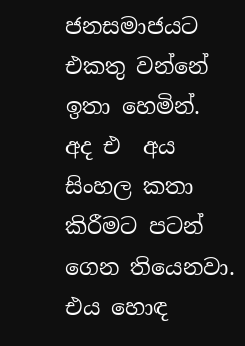ජනසමාජයට එකතු වන්නේ ඉතා හෙමින්. අද එ  අය සිංහල කතා කිරීමට පටන් ගෙන තියෙනවා. එය හොඳ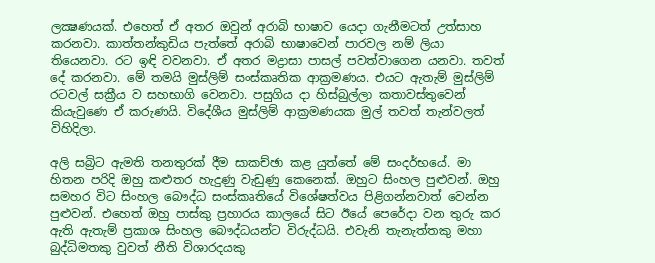ලක්‍ෂණයක්. එහෙත් ඒ අතර ඔවුන් අරාබි භාෂාව යෙදා ගැනීමටත් උත්සාහ කරනවා. කාත්තන්කුඩිය පැත්තේ අරාබි භාෂාවෙන් පාරවල නම් ලියා තියෙනවා. රට ඉඳි වවනවා. ඒ අතර මද්‍රාසා පාසල් පවත්වාගෙන යනවා. තවත් දේ කරනවා. මේ තමයි මුස්ලිම් සංස්කෘතික ආක්‍රමණය. එයට ඇතැම් මුස්ලිම් රටවල් සක්‍රීය ව සහභාගි වෙනවා. පසුගිය දා හිස්බුල්ලා කතාවස්තුවෙන් කියැවුණෙ ඒ කරුණයි. විදේශීය මුස්ලිම් ආක්‍රමණයක මුල් තවත් තැන්වලත් විහිදිලා.

අලි සබ්‍රිට ඇමති තනතුරක් දීම සාකච්ඡා කළ යුත්තේ මේ සංදර්භයේ. මා හිතන පරිදි ඔහු කළුතර හැදුණු වැඩුණු කෙනෙක්. ඔහුට සිංහල පුළුවන්. ඔහු සමහර විට සිංහල බෞද්ධ සංස්කෘතියේ විශේෂත්වය පිළිගන්නවාත් වෙන්න පුළුවන්. එහෙත් ඔහු පාස්කු ප්‍රහාරය කාලයේ සිට ඊයේ පෙරේදා වන තුරු කර ඇති ඇතැම් ප්‍රකාශ සිංහල බෞද්ධයන්ට විරුද්ධයි. එවැනි තැනැත්තකු මහා බුද්ධිමතකු වුවත් නීති විශාරදයකු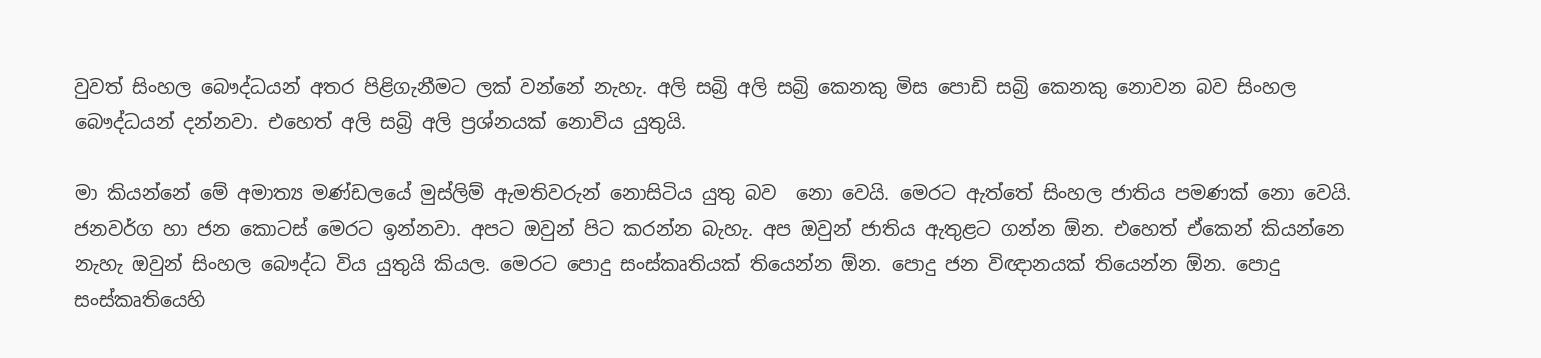වුවත් සිංහල බෞද්ධයන් අතර පිළිගැනීමට ලක් වන්නේ නැහැ. අලි සබ්‍රි අලි සබ්‍රි කෙනකු මිස පොඩි සබ්‍රි කෙනකු නොවන බව සිංහල බෞද්ධයන් දන්නවා. එහෙත් අලි සබ්‍රි අලි ප්‍රශ්නයක් නොවිය යුතුයි.

මා කියන්නේ මේ අමාත්‍ය මණ්ඩලයේ මුස්ලිම් ඇමතිවරුන් නොසිටිය යුතු බව  නො වෙයි. මෙරට ඇත්තේ සිංහල ජාතිය පමණක් නො වෙයි. ජනවර්ග හා ජන කොටස් මෙරට ඉන්නවා. අපට ඔවුන් පිට කරන්න බැහැ. අප ඔවුන් ජාතිය ඇතුළට ගන්න ඕන. එහෙත් ඒකෙන් කියන්නෙ නැහැ ඔවුන් සිංහල බෞද්ධ විය යුතුයි කියල. මෙරට පොදු සංස්කෘතියක් තියෙන්න ඕන. පොදු ජන විඥානයක් තියෙන්න ඕන. පොදු සංස්කෘතියෙහි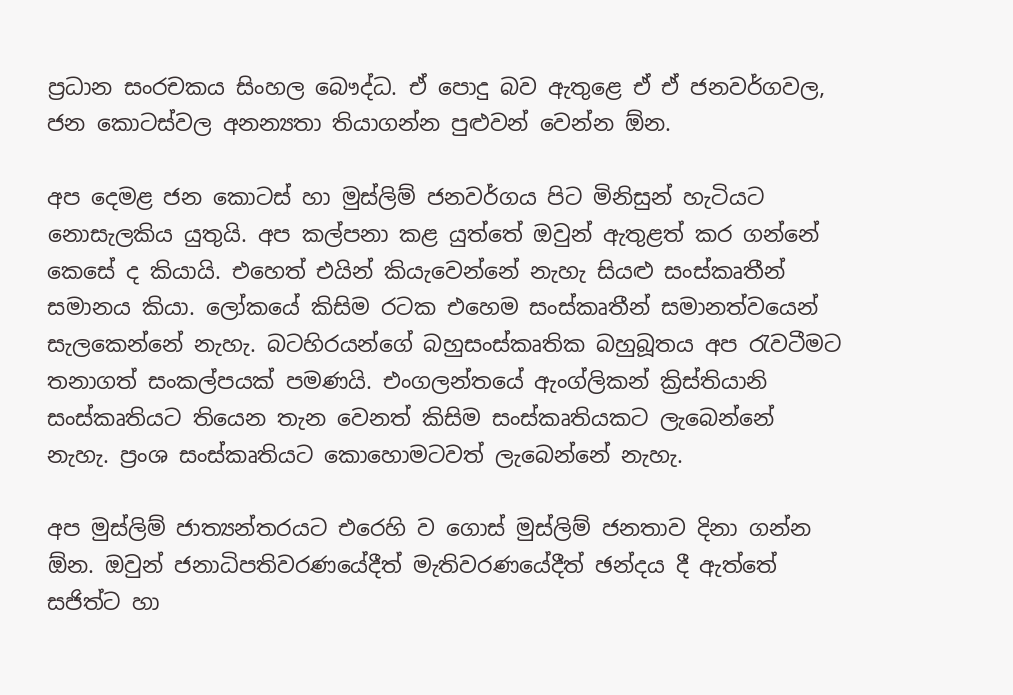ප්‍රධාන සංරචකය සිංහල බෞද්ධ. ඒ පොදු බව ඇතුළෙ ඒ ඒ ජනවර්ගවල, ජන කොටස්වල අනන්‍යතා තියාගන්න පුළුවන් වෙන්න ඕන.

අප දෙමළ ජන කොටස් හා මුස්ලිම් ජනවර්ගය පිට මිනිසුන් හැටියට නොසැලකිය යුතුයි. අප කල්පනා කළ යුත්තේ ඔවුන් ඇතුළත් කර ගන්නේ කෙසේ ද කියායි. එහෙත් එයින් කියැවෙන්නේ නැහැ සියළු සංස්කෘතීන් සමානය කියා. ලෝකයේ කිසිම රටක එහෙම සංස්කෘතීන් සමානත්වයෙන් සැලකෙන්නේ නැහැ. බටහිරයන්ගේ බහුසංස්කෘතික බහුබූතය අප රැවටීමට තනාගත් සංකල්පයක් පමණයි. එංගලන්තයේ ඇංග්ලිකන් ක්‍රිස්තියානි සංස්කෘතියට තියෙන තැන වෙනත් කිසිම සංස්කෘතියකට ලැබෙන්නේ නැහැ. ප්‍රංශ සංස්කෘතියට කොහොමටවත් ලැබෙන්නේ නැහැ.

අප මුස්ලිම් ජාත්‍යන්තරයට එරෙහි ව ගොස් මුස්ලිම් ජනතාව දිනා ගන්න ඕන. ඔවුන් ජනාධිපතිවරණයේදීත් මැතිවරණයේදීත් ඡන්දය දී ඇත්තේ සජිත්ට හා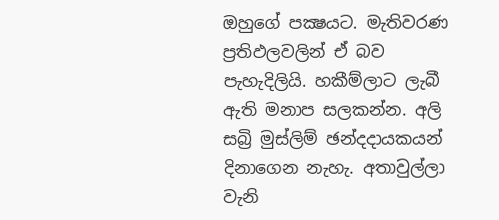ඔහුගේ පක්‍ෂයට. මැතිවරණ ප්‍රතිඵලවලින් ඒ බව පැහැදිලියි. හකීම්ලාට ලැබී ඇති මනාප සලකන්න. අලි සබ්‍රි මුස්ලිම් ඡන්දදායකයන්  දිනාගෙන නැහැ. අතාවුල්ලා වැනි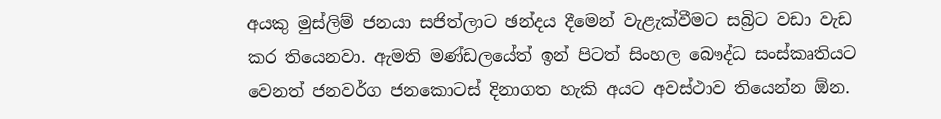අයකු මුස්ලිම් ජනයා සජිත්ලාට ඡන්දය දීමෙන් වැළැක්වීමට සබ්‍රිට වඩා වැඩ කර තියෙනවා. ඇමති මණ්ඩලයේත් ඉන් පිටත් සිංහල බෞද්ධ සංස්කෘතියට වෙනත් ජනවර්ග ජනකොටස් දිනාගත හැකි අයට අවස්ථාව තියෙන්න ඕන.